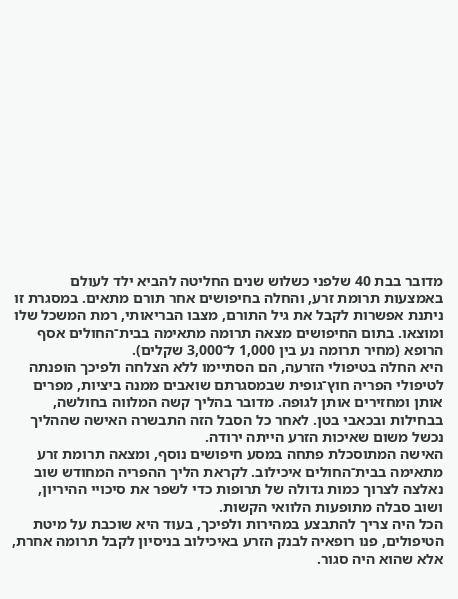מדובר בבת 40 שלפני כשלוש שנים החליטה להביא ילד לעולם באמצעות תרומת זרע, והחלה בחיפושים אחר תורם מתאים. במסגרת זו ניתנת אפשרות לקבל את גיל התורם, מצבו הבריאותי, רמת המשכל שלו ומוצאו. בתום החיפושים מצאה תרומה מתאימה בבית־החולים אסף הרופא (מחיר תרומה נע בין 1,000 ל־3,000 שקלים).
היא החלה בטיפולי הזרעה, הם הסתיימו ללא הצלחה ולפיכך הופנתה לטיפולי הפריה חוץ־גופית שבמסגרתם שואבים ממנה ביציות, מפרים אותן ומחזירים אותן לגופה. מדובר בהליך קשה המלווה בחולשה, בבחילות ובכאבי בטן. לאחר כל הסבל הזה התבשרה האישה שההליך נכשל משום שאיכות הזרע הייתה ירודה.
האישה המתוסכלת פתחה במסע חיפושים נוסף, ומצאה תרומת זרע מתאימה בבית־החולים איכילוב. לקראת הליך ההפריה המחודש שוב נאלצה לצרוך כמות גדולה של תרופות כדי לשפר את סיכויי ההיריון, ושוב סבלה מתופעות הלוואי הקשות.
הכל היה צריך להתבצע במהירות ולפיכך, בעוד היא שוכבת על מיטת הטיפולים, פנו רופאיה לבנק הזרע באיכילוב בניסיון לקבל תרומה אחרת, אלא שהוא היה סגור.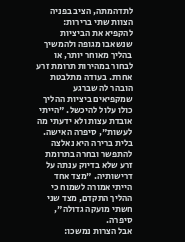לתדהמתה, הציב בפניה הצוות שתי ברירות: להקפיא את הביציות שנשאבו מגופה ולהמשיך בהליך מאוחר יותר, או לבחור במהירות תרומת זרע אחרת. בעודה מתלבטת הובהר לה שברגע שמקפיאים ביציות ההליך כולו עלול להיכשל. "הייתי אובדת עצות ולא ידעתי מה לעשות", סיפרה האישה.
בלית ברירה היא נאלצה להתפשר ובחרה בתרומת זרע שלא בדיוק ענתה על דרישותיה. "מצד אחד הייתי אמורה לשמוח כי ההליך התקדם, מצד שני חשתי מועקה גדולה", סיפרה.
אבל הצרות נמשכו: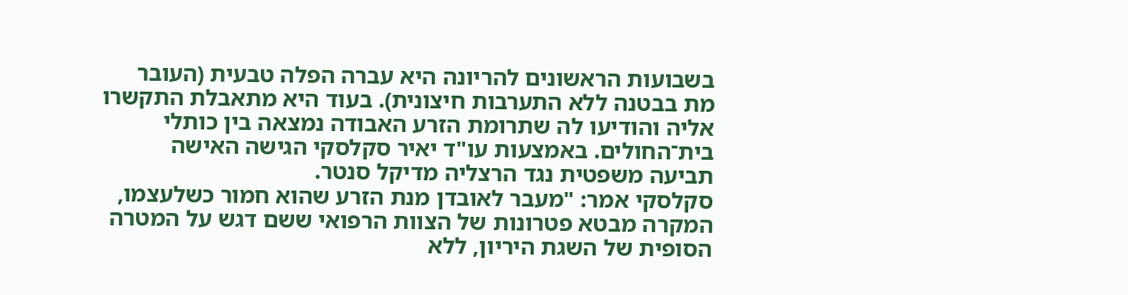בשבועות הראשונים להריונה היא עברה הפלה טבעית (העובר מת בבטנה ללא התערבות חיצונית). בעוד היא מתאבלת התקשרו אליה והודיעו לה שתרומת הזרע האבודה נמצאה בין כותלי בית־החולים. באמצעות עו"ד יאיר סקלסקי הגישה האישה תביעה משפטית נגד הרצליה מדיקל סנטר.
סקלסקי אמר: "מעבר לאובדן מנת הזרע שהוא חמור כשלעצמו, המקרה מבטא פטרונות של הצוות הרפואי ששם דגש על המטרה הסופית של השגת היריון, ללא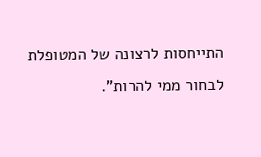התייחסות לרצונה של המטופלת לבחור ממי להרות".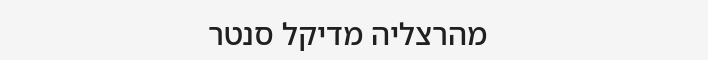מהרצליה מדיקל סנטר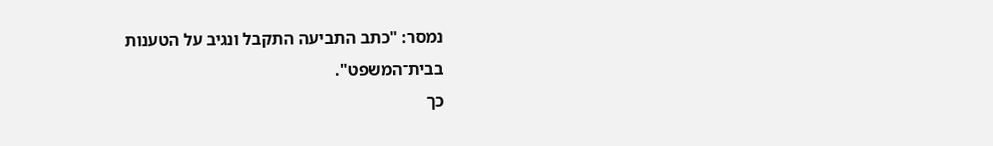נמסר: "כתב התביעה התקבל ונגיב על הטענות בבית־המשפט".
כך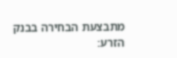מתבצעת הבחירה בבנק הזרע: